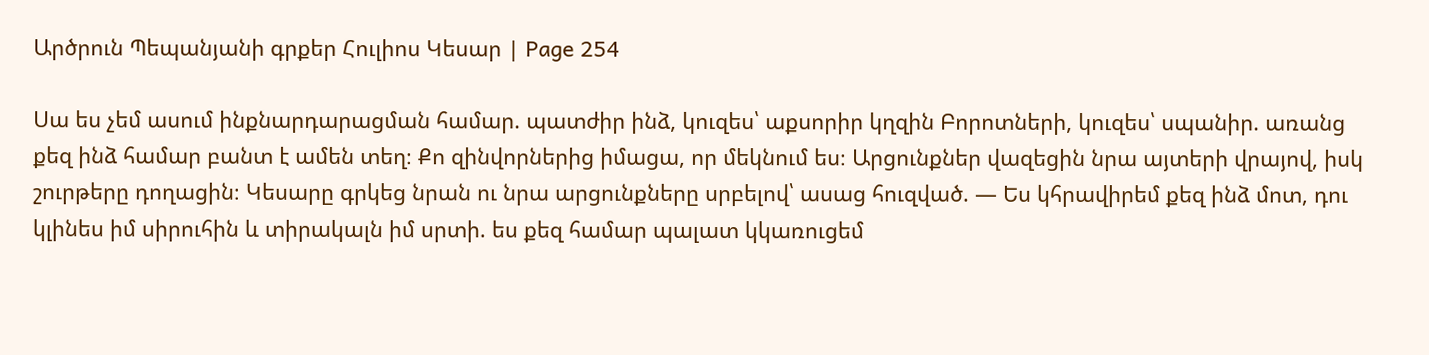Արծրուն Պեպանյանի գրքեր Հուլիոս Կեսար | Page 254

Սա ես չեմ ասում ինքնարդարացման համար. պատժիր ինձ, կուզես՝ աքսորիր կղզին Բորոտների, կուզես՝ սպանիր. առանց քեզ ինձ համար բանտ է ամեն տեղ։ Քո զինվորներից իմացա, որ մեկնում ես։ Արցունքներ վազեցին նրա այտերի վրայով, իսկ շուրթերը դողացին։ Կեսարը գրկեց նրան ու նրա արցունքները սրբելով՝ ասաց հուզված. — Ես կհրավիրեմ քեզ ինձ մոտ, դու կլինես իմ սիրուհին և տիրակալն իմ սրտի. ես քեզ համար պալատ կկառուցեմ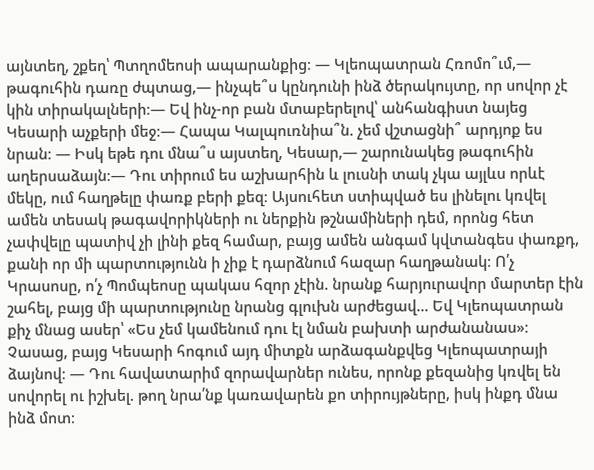այնտեղ, շքեղ՝ Պտղոմեոսի ապարանքից։ — Կլեոպատրան Հռոմո՞ւմ,— թագուհին դառը ժպտաց,— ինչպե՞ս կընդունի ինձ ծերակույտը, որ սովոր չէ կին տիրակալների։— Եվ ինչ-որ բան մտաբերելով՝ անհանգիստ նայեց Կեսարի աչքերի մեջ։— Հապա Կալպուռնիա՞ն. չեմ վշտացնի՞ արդյոք ես նրան։ — Իսկ եթե դու մնա՞ս այստեղ, Կեսար,— շարունակեց թագուհին աղերսաձայն։— Դու տիրում ես աշխարհին և լուսնի տակ չկա այլևս որևէ մեկը, ում հաղթելը փառք բերի քեզ։ Այսուհետ ստիպված ես լինելու կռվել ամեն տեսակ թագավորիկների ու ներքին թշնամիների դեմ, որոնց հետ չափվելը պատիվ չի լինի քեզ համար, բայց ամեն անգամ կվտանգես փառքդ, քանի որ մի պարտությունն ի չիք է դարձնում հազար հաղթանակ։ Ո՛չ Կրասոսը, ո՛չ Պոմպեոսը պակաս հզոր չէին. նրանք հարյուրավոր մարտեր էին շահել, բայց մի պարտությունը նրանց գլուխն արժեցավ... Եվ Կլեոպատրան քիչ մնաց ասեր՝ «Ես չեմ կամենում դու էլ նման բախտի արժանանաս»։ Չասաց, բայց Կեսարի հոգում այդ միտքն արձագանքվեց Կլեոպատրայի ձայնով։ — Դու հավատարիմ զորավարներ ունես, որոնք քեզանից կռվել են սովորել ու իշխել. թող նրա՛նք կառավարեն քո տիրույթները, իսկ ինքդ մնա ինձ մոտ։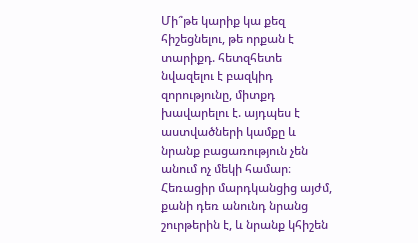Մի՞թե կարիք կա քեզ հիշեցնելու, թե որքան է տարիքդ. հետզհետե նվազելու է բազկիդ զորությունը, միտքդ խավարելու է. այդպես է աստվածների կամքը և նրանք բացառություն չեն անում ոչ մեկի համար։ Հեռացիր մարդկանցից այժմ, քանի դեռ անունդ նրանց շուրթերին է, և նրանք կհիշեն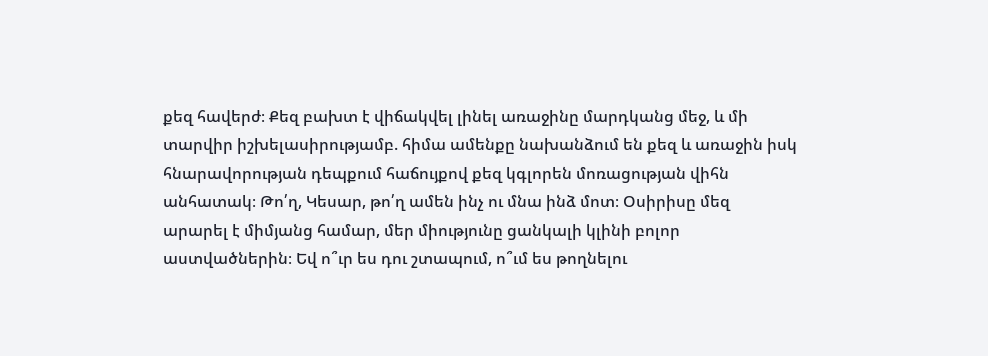քեզ հավերժ։ Քեզ բախտ է վիճակվել լինել առաջինը մարդկանց մեջ, և մի տարվիր իշխելասիրությամբ. հիմա ամենքը նախանձում են քեզ և առաջին իսկ հնարավորության դեպքում հաճույքով քեզ կգլորեն մոռացության վիհն անհատակ։ Թո՛ղ, Կեսար, թո՛ղ ամեն ինչ ու մնա ինձ մոտ։ Օսիրիսը մեզ արարել է միմյանց համար, մեր միությունը ցանկալի կլինի բոլոր աստվածներին։ Եվ ո՞ւր ես դու շտապում, ո՞ւմ ես թողնելու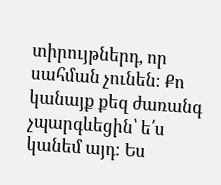տիրույթներդ, որ սահման չունեն։ Քո կանայք քեզ ժառանգ չպարգևեցին՝ ե՛ս կանեմ այդ։ Ես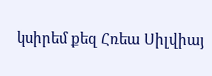կսիրեմ քեզ Հռեա Սիլվիայ